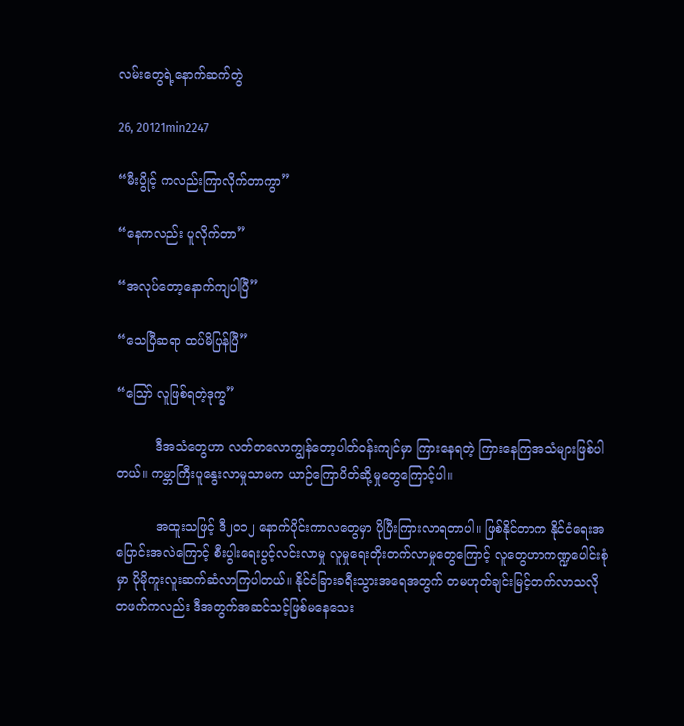လမ်းတွေရဲ့နောက်ဆက်တွဲ

26, 20121min2247

“မီးပွိုင့် ကလည်းကြာလိုက်တာကွာ”

“နေကလည်း ပူလိုက်တာ”

“အလုပ်တော့နောက်ကျပါပြီ”

“သေပြီဆရာ ထပ်မိပြန်ပြီ”

“ဪ လူဖြစ်ရတဲ့ဒုက္ခ”

          ဒီအသံတွေဟာ လတ်တလောကျွန်တော့ပါတ်ဝန်းကျင်မှာ ကြားနေရတဲ့ ကြားနေကြအသံများဖြစ်ပါတယ်။ ကမ္ဘာကြီးပူနွေးလာမှုသာမက ယာဉ်ကြောပိတ်ဆို့မှုတွေကြောင့်ပါ။

          အထူးသဖြင့် ဒီ၂၀၁၂ နောက်ပိုင်းကာလတွေမှာ ပိုပြီးကြားလာရတာပါ။ ဖြစ်နိုင်တာက နိုင်ငံရေးအပြောင်းအလဲကြောင့် စီးပွါးရေးပွင့်လင်းလာမှု လူမှုရေးတိုးတက်လာမှုတွေကြောင့် လူတွေဟာကဏ္ဍပေါင်းစုံမှာ ပိုမိုကူးလူးဆက်ဆံလာကြပါတယ်။ နိုင်ငံခြားခရီးသွားအရေအတွက် တမဟုတ်ချင်းမြင့်တက်လာသလို တဖက်ကလည်း ဒီအတွက်အဆင်သင့်ဖြစ်မနေသေး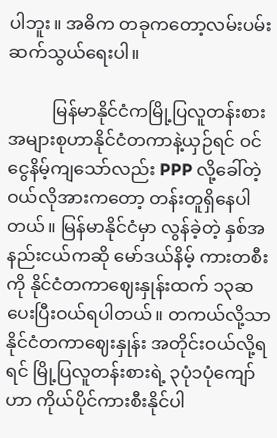ပါဘူး။ အဓိက တခုကတော့လမ်းပမ်းဆက်သွယ်ရေးပါ။

          မြန်မာနိုင်ငံကမြို့ပြလူတန်းစား အများစုဟာနိုင်ငံတကာနဲ့ယှဉ်ရင် ဝင်ငွေနိမ့်ကျသော်လည်း PPP လို့ခေါ်တဲ့ဝယ်လိုအားကတော့ တန်းတူရှိနေပါတယ်။ မြန်မာနိုင်ငံမှာ လွန်ခဲ့တဲ့ နှစ်အနည်းငယ်ကဆို မော်ဒယ်နိမ့် ကားတစီးကို နိုင်ငံတကာဈေးနှုန်းထက် ၁၃ဆပေးပြီးဝယ်ရပါတယ်။ တကယ်လို့သာ နိုင်ငံတကာဈေးနှုန်း အတိုင်းဝယ်လို့ရရင် မြို့ပြလူတန်းစားရဲ့ ၃ပုံ၁ပုံကျော်ဟာ ကိုယ်ပိုင်ကားစီးနိုင်ပါ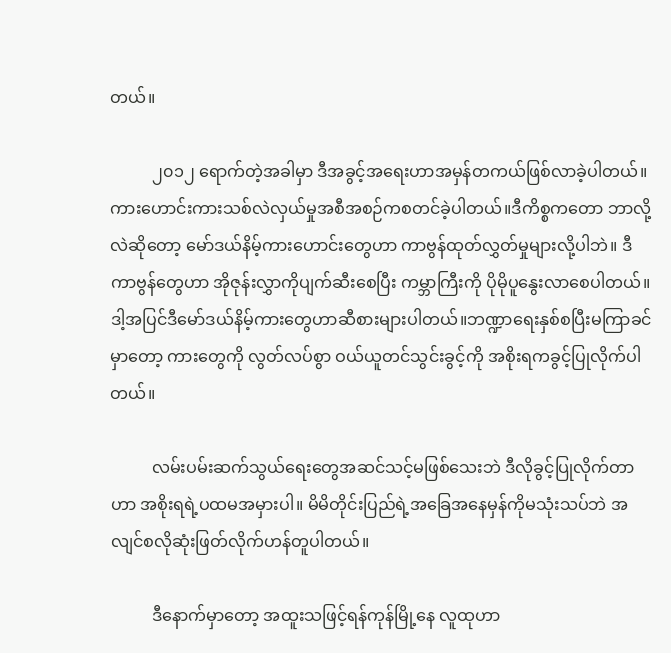တယ်။

          ၂၀၁၂ ရောက်တဲ့အခါမှာ ဒီအခွင့်အရေးဟာအမှန်တကယ်ဖြစ်လာခဲ့ပါတယ်။ ကားဟောင်းကားသစ်လဲလှယ်မှုအစီအစဉ်ကစတင်ခဲ့ပါတယ်။ဒီကိစ္စကတော ဘာလို့လဲဆိုတော့ မော်ဒယ်နိမ့်ကားဟောင်းတွေဟာ ကာဗွန်ထုတ်လွှတ်မှုများလို့ပါဘဲ။ ဒီကာဗွန်တွေဟာ အိုဇုန်းလွှာကိုပျက်ဆီးစေပြီး ကမ္ဘာကြီးကို ပိုမိုပူနွေးလာစေပါတယ်။ ဒါ့အပြင်ဒီမော်ဒယ်နိမ့်ကားတွေဟာဆီစားများပါတယ်။ဘဏ္ဍာရေးနှစ်စပြီးမကြာခင်မှာတော့ ကားတွေကို လွတ်လပ်စွာ ဝယ်ယူတင်သွင်းခွင့်ကို အစိုးရကခွင့်ပြုလိုက်ပါတယ်။

          လမ်းပမ်းဆက်သွယ်ရေးတွေအဆင်သင့်မဖြစ်သေးဘဲ ဒီလိုခွင့်ပြုလိုက်တာဟာ အစိုးရရဲ့ပထမအမှားပါ။ မိမိတိုင်းပြည်ရဲ့အခြေအနေမှန်ကိုမသုံးသပ်ဘဲ အလျင်စလိုဆုံးဖြတ်လိုက်ဟန်တူပါတယ်။

          ဒီနောက်မှာတော့ အထူးသဖြင့်ရန်ကုန်မြို့နေ လူထုဟာ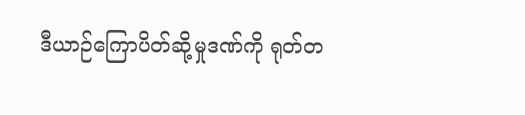ဒီယာဉ်ကြောပိတ်ဆို့မှုဒဏ်ကို ရုတ်တ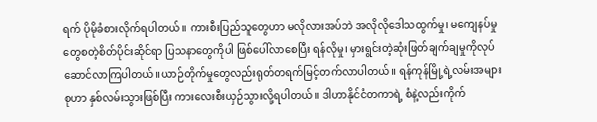ရက် ပိုမိုခံစားလိုက်ရပါတယ်။ ကားစီးပြည်သူတွေဟာ မလိုလားအပ်ဘဲ အလိုလိုဒေါသထွက်မှု၊ မကျေနပ်မှုတွေစတဲ့စိတ်ပိုင်းဆိုင်ရာ ပြသနာတွေကိုပါ ဖြစ်ပေါ်လာစေပြီး ရန်လိုမှု၊ မှားရွင်းတဲ့ဆုံးဖြတ်ချက်ချမှုကိုလုပ်ဆောင်လာကြပါတယ်။ယာဉ်တိုက်မှုတွေလည်းရုတ်တရက်မြင့်တက်လာပါတယ်။ ရန်ကုန်မြို့ရဲ့လမ်းအများစုဟာ နှစ်လမ်းသွားဖြစ်ပြီး ကားလေးစီးယှဉ်သွားလို့ရပါတယ်။ ဒါဟာနိုင်ငံတကာရဲ့ စံနဲ့လည်းကိုက်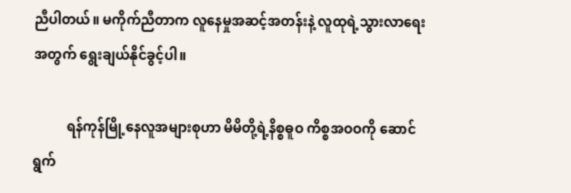ညီပါတယ်။ မကိုက်ညီတာက လူနေမှုအဆင့်အတန်းနဲ့ လူထုရဲ့သွားလာရေးအတွက် ရွေးချယ်နိုင်ခွင့်ပါ။

          ရန်ကုန်မြို့နေလူအများစုဟာ မိမိတို့ရဲ့နိစ္စဓူဝ ကိစ္စအဝဝကို ဆောင်ရွက်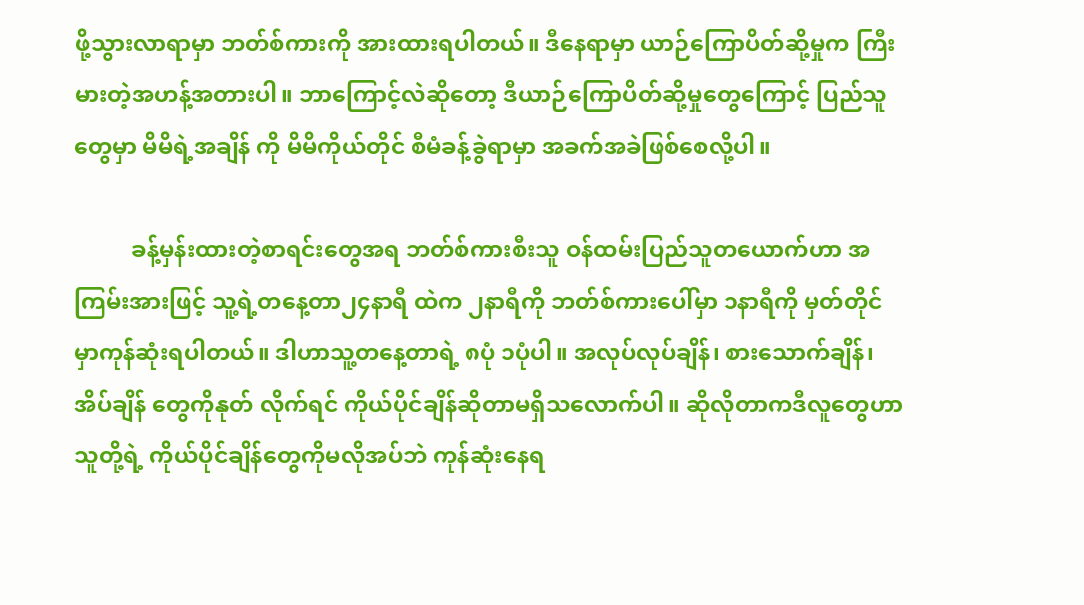ဖို့သွားလာရာမှာ ဘတ်စ်ကားကို အားထားရပါတယ်။ ဒီနေရာမှာ ယာဉ်ကြောပိတ်ဆို့မှုက ကြီးမားတဲ့အဟန့်အတားပါ။ ဘာကြောင့်လဲဆိုတော့ ဒီယာဉ်ကြောပိတ်ဆို့မှုတွေကြောင့် ပြည်သူတွေမှာ မိမိရဲ့အချိန် ကို မိမိကိုယ်တိုင် စီမံခန့်ခွဲရာမှာ အခက်အခဲဖြစ်စေလို့ပါ။

          ခန့်မှန်းထားတဲ့စာရင်းတွေအရ ဘတ်စ်ကားစီးသူ ဝန်ထမ်းပြည်သူတယောက်ဟာ အကြမ်းအားဖြင့် သူ့ရဲ့တနေ့တာ၂၄နာရီ ထဲက ၂နာရီကို ဘတ်စ်ကားပေါ်မှာ ၁နာရီကို မှတ်တိုင် မှာကုန်ဆုံးရပါတယ်။ ဒါဟာသူ့တနေ့တာရဲ့ ၈ပုံ ၁ပုံပါ။ အလုပ်လုပ်ချိန်၊ စားသောက်ချိန်၊ အိပ်ချိန် တွေကိုနုတ် လိုက်ရင် ကိုယ်ပိုင်ချိန်ဆိုတာမရှိသလောက်ပါ။ ဆိုလိုတာကဒီလူတွေဟာ သူတို့ရဲ့ ကိုယ်ပိုင်ချိန်တွေကိုမလိုအပ်ဘဲ ကုန်ဆုံးနေရ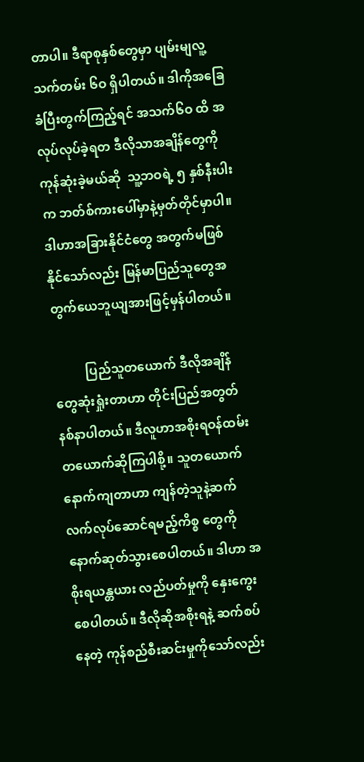တာပါ။ ဒီရာစုနှစ်တွေမှာ ပျမ်းမျလူ့သက်တမ်း ၆ဝ ရှိပါတယ်။ ဒါကိုအခြေခံပြီးတွက်ကြည့်ရင် အသက်၆ဝ ထိ အလုပ်လုပ်ခဲ့ရတ ဒီလိုသာအချိန်တွေကို ကုန်ဆုံးခဲ့မယ်ဆို  သူ့ဘဝရဲ့ ၅ နှစ်နီးပါးက ဘတ်စ်ကားပေါ်မှာနဲ့မှတ်တိုင်မှာပါ။ ဒါဟာအခြားနိုင်ငံတွေ အတွက်မဖြစ်နိုင်သော်လည်း မြန်မာပြည်သူတွေအတွက်ယေဘူယျအားဖြင့်မှန်ပါတယ်။

          ပြည်သူတယောက် ဒီလိုအချိန်တွေဆုံးရှုံးတာဟာ တိုင်းပြည်အတွတ်နစ်နာပါတယ်။ ဒီလူဟာအစိုးရဝန်ထမ်းတယောက်ဆိုကြပါစို့။ သူတယောက်နောက်ကျတာဟာ ကျန်တဲ့သူနဲ့ဆက်လက်လုပ်ဆောင်ရမည့်ကိစ္စ တွေကိုနောက်ဆုတ်သွားစေပါတယ်။ ဒါဟာ အစိုးရယန္တယား လည်ပတ်မှုကို နှေးကွေးစေပါတယ်။ ဒီလိုဆိုအစိုးရနဲ့ ဆက်စပ်နေတဲ့ ကုန်စည်စီးဆင်းမှုကိုသော်လည်း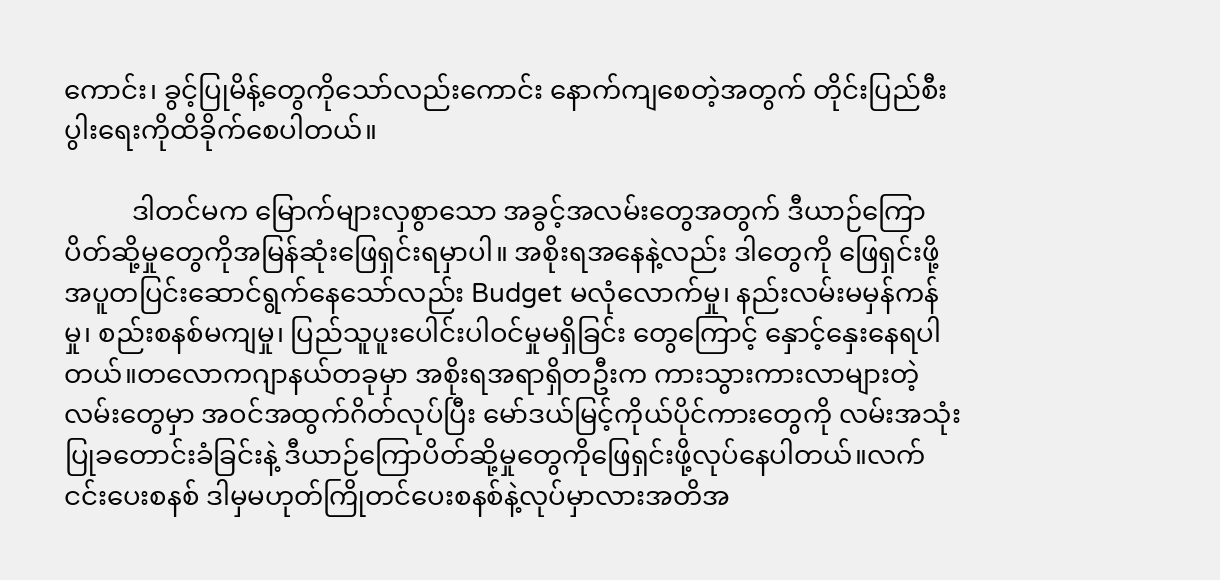ကောင်း၊ ခွင့်ပြုမိန့်တွေကိုသော်လည်းကောင်း နောက်ကျစေတဲ့အတွက် တိုင်းပြည်စီးပွါးရေးကိုထိခိုက်စေပါတယ်။

          ဒါတင်မက မြောက်များလှစွာသော အခွင့်အလမ်းတွေအတွက် ဒီယာဉ်ကြောပိတ်ဆို့မှုတွေကိုအမြန်ဆုံးဖြေရှင်းရမှာပါ။ အစိုးရအနေနဲ့လည်း ဒါတွေကို ဖြေရှင်းဖို့အပူတပြင်းဆောင်ရွက်နေသော်လည်း Budget မလုံလောက်မှု၊ နည်းလမ်းမမှန်ကန်မှု၊ စည်းစနစ်မကျမှု၊ ပြည်သူပူးပေါင်းပါဝင်မှုမရှိခြင်း တွေကြောင့် နှောင့်နှေးနေရပါတယ်။တလောကဂျာနယ်တခုမှာ အစိုးရအရာရှိတဦးက ကားသွားကားလာများတဲ့လမ်းတွေမှာ အဝင်အထွက်ဂိတ်လုပ်ပြီး မော်ဒယ်မြင့်ကိုယ်ပိုင်ကားတွေကို လမ်းအသုံးပြုခတောင်းခံခြင်းနဲ့ ဒီယာဉ်ကြောပိတ်ဆို့မှုတွေကိုဖြေရှင်းဖို့လုပ်နေပါတယ်။လက်ငင်းပေးစနစ် ဒါမှမဟုတ်ကြိုတင်ပေးစနစ်နဲ့လုပ်မှာလားအတိအ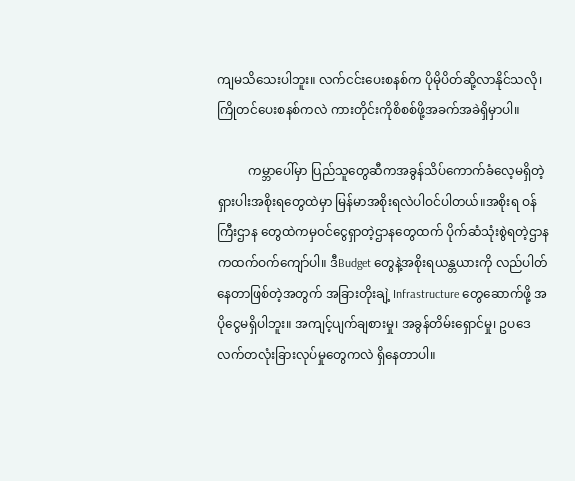ကျမသိသေးပါဘူး။ လက်ငင်းပေးစနစ်က ပိုမိုပိတ်ဆို့လာနိုင်သလို၊ ကြိုတင်ပေးစနစ်ကလဲ ကားတိုင်းကိုစိစစ်ဖို့အခက်အခဲရှိမှာပါ။

          ကမ္ဘာပေါ်မှာ ပြည်သူတွေဆီကအခွန်သိပ်ကောက်ခံလေ့မရှိတဲ့ ရှားပါးအစိုးရတွေထဲမှာ မြန်မာအစိုးရလဲပါဝင်ပါတယ်။အစိုးရ ဝန်ကြီးဌာန တွေထဲကမှဝင်ငွေရှာတဲ့ဌာနတွေထက် ပိုက်ဆံသုံးစွဲရတဲ့ဌာနကထက်ဝက်ကျော်ပါ။ ဒီBudget တွေနဲ့အစိုးရယန္တယားကို လည်ပါတ်နေတာဖြစ်တဲ့အတွက် အခြားတိုးချဲ့ Infrastructure တွေဆောက်ဖို့ အပိုငွေမရှိပါဘူး။ အကျင့်ပျက်ချစားမှု၊ အခွန်တိမ်းရှောင်မှု၊ ဥပဒေလက်တလုံးခြားလုပ်မှုတွေကလဲ ရှိနေတာပါ။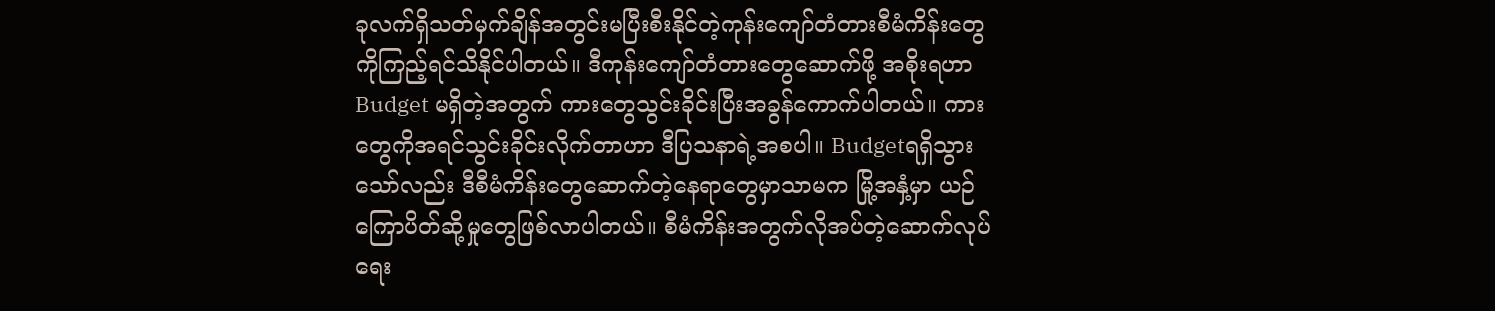ခုလက်ရှိသတ်မှက်ချိန်အတွင်းမပြီးစီးနိုင်တဲ့ကုန်းကျော်တံတားစီမံကိန်းတွေကိုကြည့်ရင်သိနိုင်ပါတယ်။ ဒီကုန်းကျော်တံတားတွေဆောက်ဖို့ အစိုးရဟာBudget မရှိတဲ့အတွက် ကားတွေသွင်းခိုင်းပြီးအခွန်ကောက်ပါတယ်။ ကားတွေကိုအရင်သွင်းခိုင်းလိုက်တာဟာ ဒီပြသနာရဲ့အစပါ။ Budgetရရှိသွားသော်လည်း ဒီစီမံကိန်းတွေဆောက်တဲ့နေရာတွေမှာသာမက မြို့အနှံ့မှာ ယဉ်ကြောပိတ်ဆို့မှုတွေဖြစ်လာပါတယ်။ စီမံကိန်းအတွက်လိုအပ်တဲ့ဆောက်လုပ်ရေး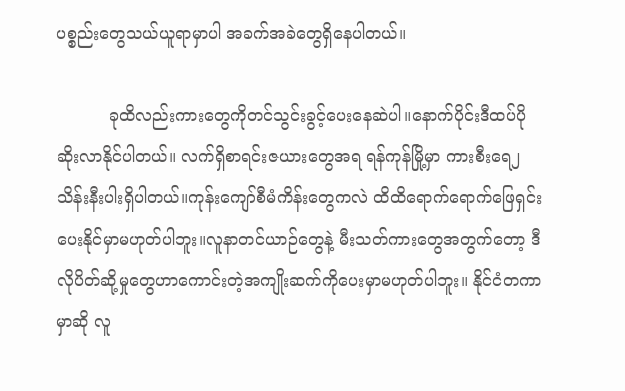ပစ္စည်းတွေသယ်ယူရာမှာပါ အခက်အခဲတွေရှိနေပါတယ်။

          ခုထိလည်းကားတွေကိုတင်သွင်းခွင့်ပေးနေဆဲပါ။နောက်ပိုင်းဒီထပ်ပိုဆိုးလာနိုင်ပါတယ်။ လက်ရှိစာရင်းဇယားတွေအရ ရန်ကုန်မြို့မှာ ကားစီးရေ၂သိန်းနီးပါးရှိပါတယ်။ကုန်းကျော်စီမံကိန်းတွေကလဲ ထိထိရောက်ရောက်ဖြေရှင်းပေးနိုင်မှာမဟုတ်ပါဘူး။လူနာတင်ယာဉ်တွေနဲ့ မီးသတ်ကားတွေအတွက်တော့ ဒီလိုပိတ်ဆို့မှုတွေဟာကောင်းတဲ့အကျိုးဆက်ကိုပေးမှာမဟုတ်ပါဘူး။ နိုင်ငံတကာမှာဆို လူ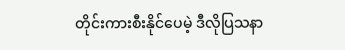တိုင်းကားစီးနိုင်ပေမဲ့ ဒီလိုပြသနာ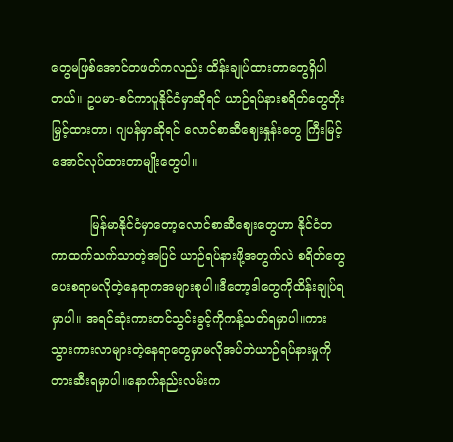တွေမဖြစ်အောင်တဖတ်ကလည်း ထိန်းချုပ်ထားတာတွေရှိပါတယ်။ ဥပမာ-စင်ကာပူနိုင်ငံမှာဆိုရင် ယာဉ်ရပ်နားစရိတ်တွေတိုးမြှင့်ထားတာ၊ ဂျပန်မှာဆိုရင် လောင်စာဆီဈေးနှုန်းတွေ ကြီးမြင့်အောင်လုပ်ထားတာမျိုးတွေပါ။

          မြန်မာနိုင်ငံမှာတော့လောင်စာဆီဈေးတွေဟာ နိုင်ငံတကာထက်သက်သာတဲ့အပြင် ယာဉ်ရပ်နားဖို့အတွက်လဲ စရိတ်တွေပေးစရာမလိုတဲ့နေရာကအများစုပါ။ဒီတော့ဒါတွေကိုထိန်းချုပ်ရမှာပါ။ အရင်ဆုံးကားတင်သွင်းခွင့်ကိုကန့်သတ်ရမှာပါ။ကားသွားကားလာများတဲ့နေရာတွေမှာမလိုအပ်ဘဲယာဉ်ရပ်နားမှုကိုတားဆီးရမှာပါ။နောက်နည်းလမ်းက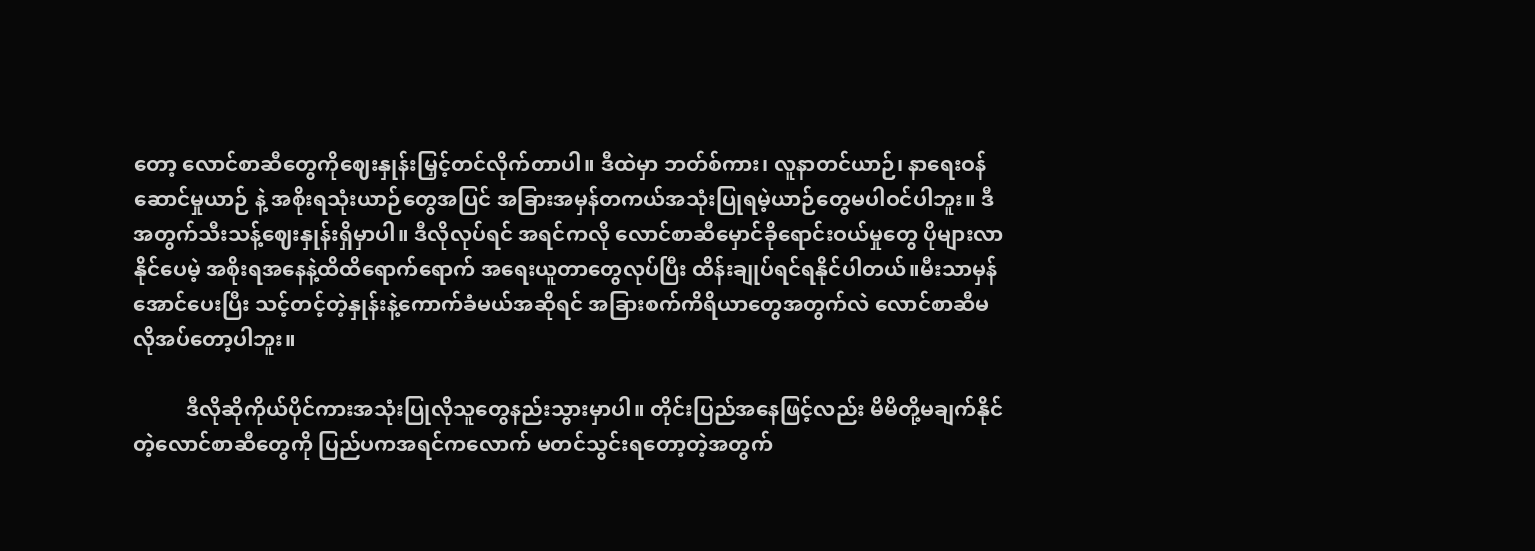တော့ လောင်စာဆီတွေကိုဈေးနှုန်းမြှင့်တင်လိုက်တာပါ။ ဒီထဲမှာ ဘတ်စ်ကား၊ လူနာတင်ယာဉ်၊ နာရေးဝန်ဆောင်မှုယာဉ် နဲ့ အစိုးရသုံးယာဉ်တွေအပြင် အခြားအမှန်တကယ်အသုံးပြုရမဲ့ယာဉ်တွေမပါဝင်ပါဘူး။ ဒီအတွက်သီးသန့်ဈေးနှုန်းရှိမှာပါ။ ဒီလိုလုပ်ရင် အရင်ကလို လောင်စာဆီမှောင်ခိုရောင်းဝယ်မှုတွေ ပိုများလာနိုင်ပေမဲ့ အစိုးရအနေနဲ့ထိထိရောက်ရောက် အရေးယူတာတွေလုပ်ပြီး ထိန်းချုပ်ရင်ရနိုင်ပါတယ်။မီးသာမှန်အောင်ပေးပြီး သင့်တင့်တဲ့နှုန်းနဲ့ကောက်ခံမယ်အဆိုရင် အခြားစက်ကိရိယာတွေအတွက်လဲ လောင်စာဆီမလိုအပ်တော့ပါဘူး။

          ဒီလိုဆိုကိုယ်ပိုင်ကားအသုံးပြုလိုသူတွေနည်းသွားမှာပါ။ တိုင်းပြည်အနေဖြင့်လည်း မိမိတို့မချက်နိုင်တဲ့လောင်စာဆီတွေကို ပြည်ပကအရင်ကလောက် မတင်သွင်းရတော့တဲ့အတွက်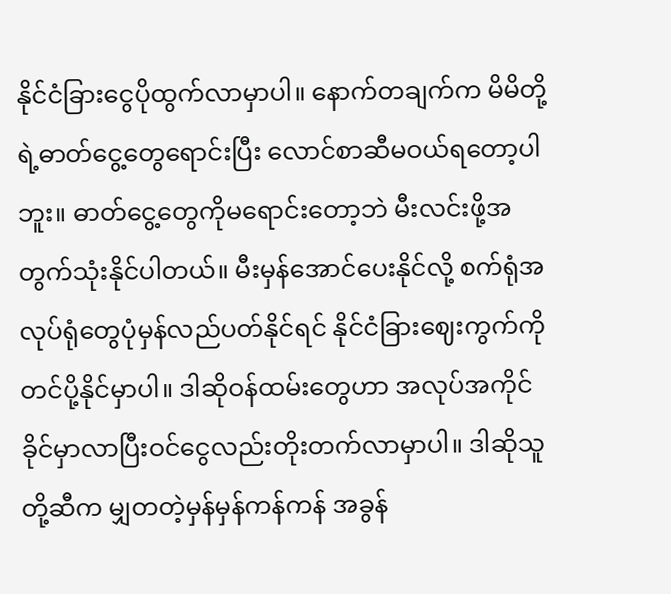နိုင်ငံခြားငွေပိုထွက်လာမှာပါ။ နောက်တချက်က မိမိတို့ရဲ့ဓာတ်ငွေ့တွေရောင်းပြီး လောင်စာဆီမဝယ်ရတော့ပါဘူး။ ဓာတ်ငွေ့တွေကိုမရောင်းတော့ဘဲ မီးလင်းဖို့အတွက်သုံးနိုင်ပါတယ်။ မီးမှန်အောင်ပေးနိုင်လို့ စက်ရုံအလုပ်ရုံတွေပုံမှန်လည်ပတ်နိုင်ရင် နိုင်ငံခြားဈေးကွက်ကိုတင်ပို့နိုင်မှာပါ။ ဒါဆိုဝန်ထမ်းတွေဟာ အလုပ်အကိုင်ခိုင်မှာလာပြီးဝင်ငွေလည်းတိုးတက်လာမှာပါ။ ဒါဆိုသူတို့ဆီက မျှတတဲ့မှန်မှန်ကန်ကန် အခွန်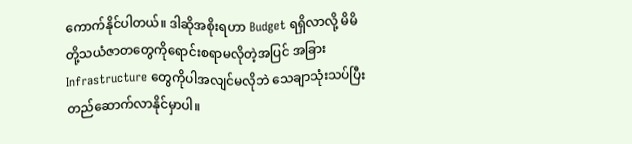ကောက်နိုင်ပါတယ်။ ဒါဆိုအစိုးရဟာ Budget ရရှိလာလို့ မိမိတို့သယံဇာတတွေကိုရောင်းစရာမလိုတဲ့အပြင် အခြားInfrastructure တွေကိုပါအလျင်မလိုဘဲ သေချာသုံးသပ်ပြီးတည်ဆောက်လာနိုင်မှာပါ။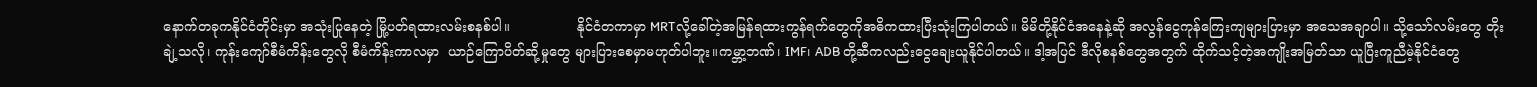နောက်တခုကနိုင်ငံတိုင်းမှာ အသုံးပြုနေတဲ့ မြို့ပတ်ရထားလမ်းစနစ်ပါ။                နိုင်ငံတကာမှာ MRTလို့ခေါ်တဲ့အမြန်ရထားကွန်ရက်တွေကိုအဓိကထားပြီးသုံးကြပါတယ်။ မိမိတို့နိုင်ငံအနေနဲ့ဆို အလွန်ငွေကုန်ကြေးကျများပြားမှာ အသေအချာပါ။ သို့သော်လမ်းတွေ တိုးချဲ့သလို၊ ကုန်းကျော်စီမံကိန်းတွေလို စီမံကိန်းကာလမှာ  ယာဉ်ကြောပိတ်ဆို့မှုတွေ များပြားစေမှာမဟုတ်ပါဘူး။ကမ္ဘာ့ဘဏ်၊ IMF၊ ADB တို့ဆီကလည်းငွေချေးယူနိုင်ပါတယ်။ ဒါ့အပြင် ဒီလိုစနစ်တွေအတွက် ထိုက်သင့်တဲ့အကျိုးအမြတ်သာ ယူပြီးကူညီမဲ့နိုင်ငံတွေ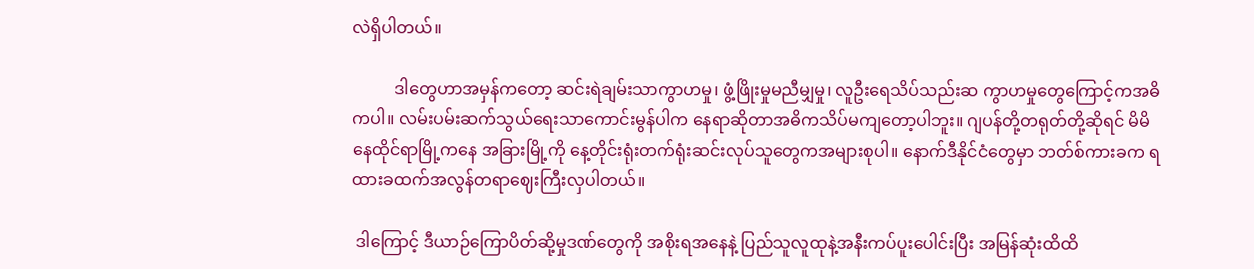လဲရှိပါတယ်။

          ဒါတွေဟာအမှန်ကတော့ ဆင်းရဲချမ်းသာကွာဟမှု၊ ဖွံ့ဖြိုးမှုမညီမျှမှု၊ လူဦးရေသိပ်သည်းဆ ကွာဟမှုတွေကြောင့်ကအဓိကပါ။ လမ်းပမ်းဆက်သွယ်ရေးသာကောင်းမွန်ပါက နေရာဆိုတာအဓိကသိပ်မကျတော့ပါဘူး။ ဂျပန်တို့တရုတ်တို့ဆိုရင် မိမိနေထိုင်ရာမြို့ကနေ အခြားမြို့ကို နေ့တိုင်းရုံးတက်ရုံးဆင်းလုပ်သူတွေကအများစုပါ။ နောက်ဒီနိုင်ငံတွေမှာ ဘတ်စ်ကားခက ရထားခထက်အလွန်တရာဈေးကြီးလှပါတယ်။

 ဒါကြောင့် ဒီယာဉ်ကြောပိတ်ဆို့မှုဒဏ်တွေကို အစိုးရအနေနဲ့ ပြည်သူလူထုနဲ့အနီးကပ်ပူးပေါင်းပြီး အမြန်ဆုံးထိထိ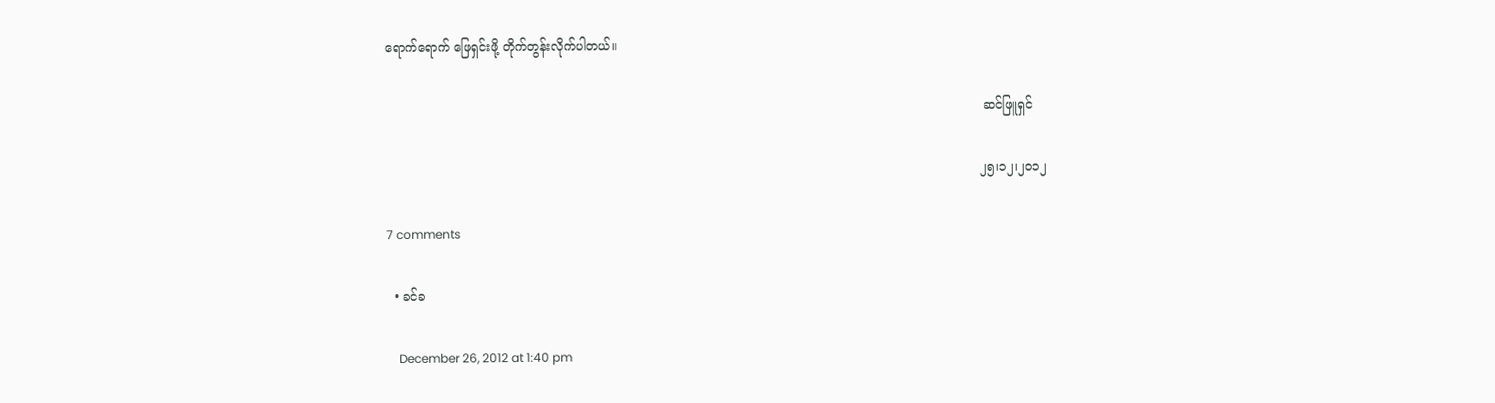ရောက်ရောက် ဖြေရှင်းဖို့ တိုက်တွန်းလိုက်ပါတယ်။

                                                                                                                                                         ဆင်ဖြူရှင်

                                                                                                                                                        ၂၅၊၁၂၊၂၀၁၂

7 comments

  • ခင်ခ

    December 26, 2012 at 1:40 pm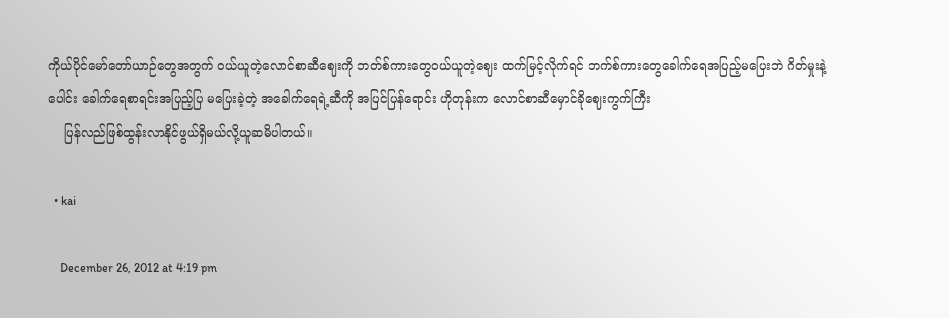ကိုယ်ပိုင်မော်တော်ယာဉ်တွေအတွက် ဝယ်ယူတဲ့လောင်စာဆီဈေးကို ဘတ်စ်ကားတွေဝယ်ယူတဲ့ဈေး ထက်မြင့်လိုက်ရင် ဘက်စ်ကားတွေခေါက်ရေအပြည့်မပြေးဘဲ ဂိတ်မှုးနဲ့ပေါင်း ခေါက်ရေစာရင်းအပြည့်ပြ မပြေးခဲ့တဲ့ အခေါက်ရေရဲ့ဆီကို အပြင်ပြန်ရောင်း ဟိုတုန်းက လောင်စာဆီမှောင်ခိုဈေးကွက်ကြီး
    ပြန်လည်ဖြစ်ထွန်းလာနိုင်ဖွယ်ရှိမယ်လို့ယူဆမိပါတယ်။

  • kai

    December 26, 2012 at 4:19 pm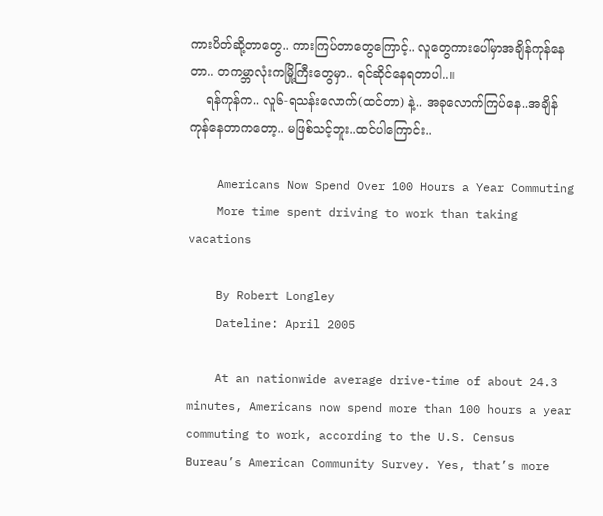ကားပိတ်ဆို့တာတွေ.. ကားကြပ်တာတွေကြောင့်.. လူတွေကားပေါ်မှာအချိန်ကုန်နေတာ.. တကမ္ဘာလုံးကမြို့ကြီးတွေမှာ.. ရင်ဆိုင်နေရတာပါ..။
    ရန်ကုန်က.. လူ၆-ရသန်းလောက်(ထင်တာ) နဲ့.. အခုလောက်ကြပ်နေ..အချိန်ကုန်နေတာကတော့.. မဖြစ်သင့်ဘူး..ထင်ပါကြောင်း..

    Americans Now Spend Over 100 Hours a Year Commuting
    More time spent driving to work than taking vacations

    By Robert Longley
    Dateline: April 2005

    At an nationwide average drive-time of about 24.3 minutes, Americans now spend more than 100 hours a year commuting to work, according to the U.S. Census Bureau’s American Community Survey. Yes, that’s more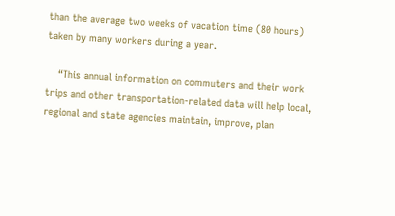than the average two weeks of vacation time (80 hours) taken by many workers during a year.

    “This annual information on commuters and their work trips and other transportation-related data will help local, regional and state agencies maintain, improve, plan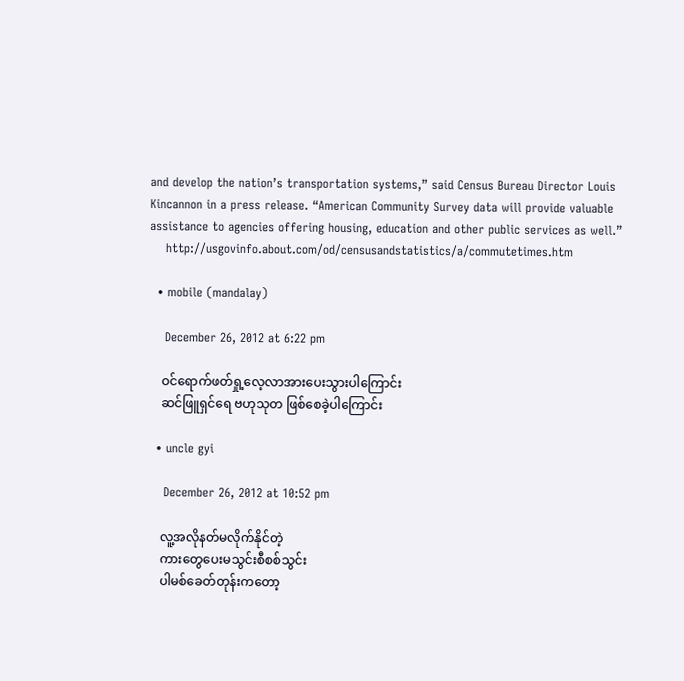and develop the nation’s transportation systems,” said Census Bureau Director Louis Kincannon in a press release. “American Community Survey data will provide valuable assistance to agencies offering housing, education and other public services as well.”
    http://usgovinfo.about.com/od/censusandstatistics/a/commutetimes.htm

  • mobile (mandalay)

    December 26, 2012 at 6:22 pm

    ဝင်ရောက်ဖတ်ရှု့လေ့လာအားပေးသွားပါကြောင်း
    ဆင်ဖြူရှင်ရေ ဗဟုသုတ ဖြစ်စေခဲ့ပါကြောင်း

  • uncle gyi

    December 26, 2012 at 10:52 pm

    လူ့အလိုနတ်မလိုက်နိုင်တဲ့
    ကားတွေပေးမသွင်းစီစစ်သွင်း
    ပါမစ်ခေတ်တုန်းကတော့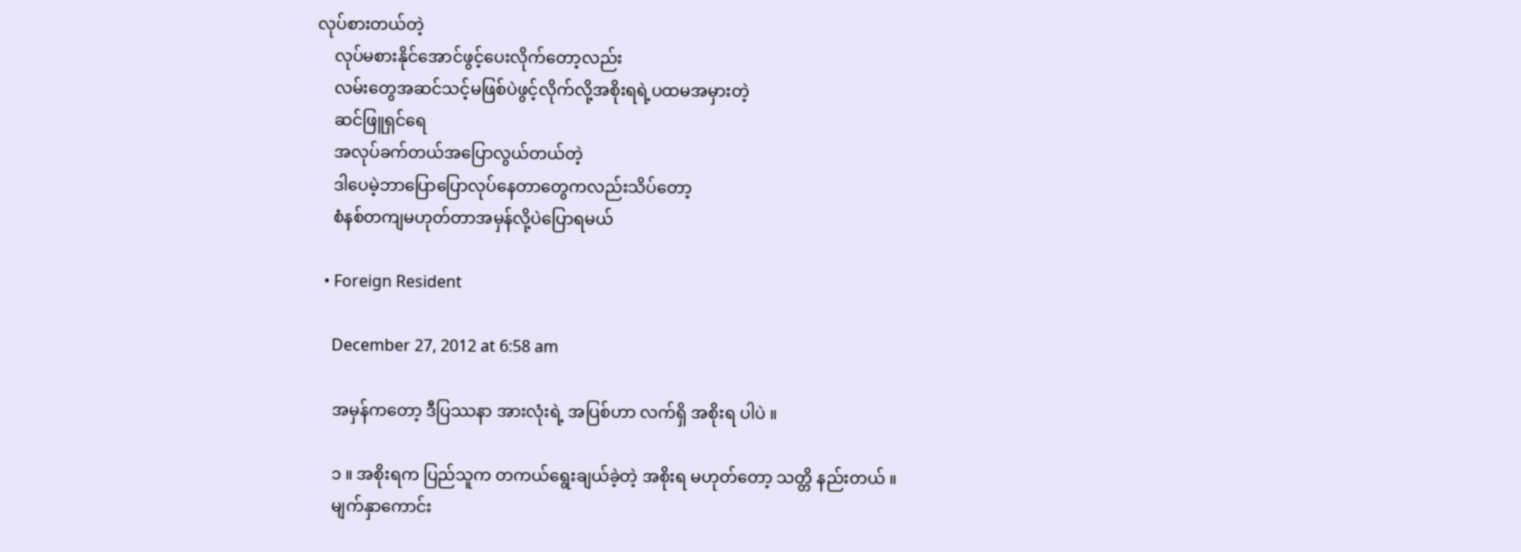လုပ်စားတယ်တဲ့
    လုပ်မစားနိုင်အောင်ဖွင့်ပေးလိုက်တော့လည်း
    လမ်းတွေအဆင်သင့်မဖြစ်ပဲဖွင့်လိုက်လို့အစိုးရရဲ့ပထမအမှားတဲ့
    ဆင်ဖြူရှင်ရေ
    အလုပ်ခက်တယ်အပြောလွယ်တယ်တဲ့
    ဒါပေမဲ့ဘာပြောပြောလုပ်နေတာတွေကလည်းသိပ်တော့
    စံနစ်တကျမဟုတ်တာအမှန်လို့ပဲပြောရမယ်

  • Foreign Resident

    December 27, 2012 at 6:58 am

    အမှန်ကတော့ ဒီပြဿနာ အားလုံးရဲ့ အပြစ်ဟာ လက်ရှိ အစိုးရ ပါပဲ ။

    ၁ ။ အစိုးရက ပြည်သူက တကယ်ရွေးချယ်ခဲ့တဲ့ အစိုးရ မဟုတ်တော့ သတ္တိ နည်းတယ် ။
    မျက်နှာကောင်း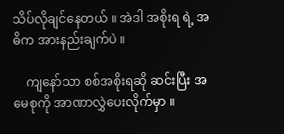သိပ်လိုချင်နေတယ် ။ အဲဒါ အစိုးရ ရဲ့ အဓိက အားနည်းချက်ပဲ ။

    ကျနော်သာ စစ်အစိုးရဆို ဆင်းပြီး အမေစုကို အာဏာလွှဲပေးလိုက်မှာ ။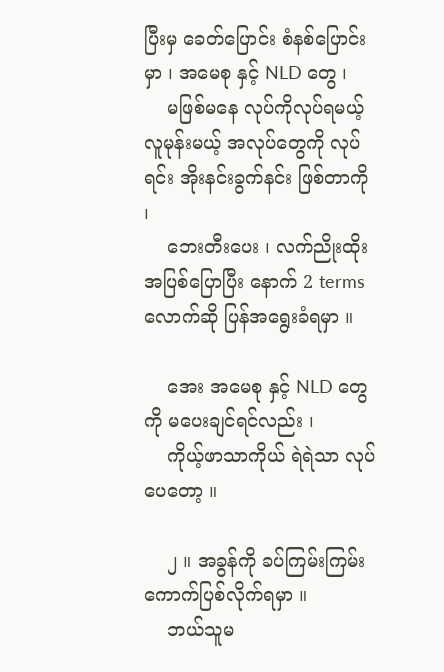ပြီးမှ ခေတ်ပြောင်း စံနစ်ပြောင်းမှာ ၊ အမေစု နှင့် NLD တွေ ၊
    မဖြစ်မနေ လုပ်ကိုလုပ်ရမယ့် လူမုန်းမယ့် အလုပ်တွေကို လုပ်ရင်း အိုးနင်းခွက်နင်း ဖြစ်တာကို ၊
    ဘေးတီးပေး ၊ လက်ညိုးထိုး အပြစ်ပြောပြီး နောက် 2 terms လောက်ဆို ပြန်အရွေးခံရမှာ ။

    အေး အမေစု နှင့် NLD တွေကို မပေးချင်ရင်လည်း ၊
    ကိုယ့်ဖာသာကိုယ် ရဲရဲသာ လုပ်ပေတော့ ။

    ၂ ။ အခွန်ကို ခပ်ကြမ်းကြမ်း ကောက်ပြစ်လိုက်ရမှာ ။
    ဘယ်သူမ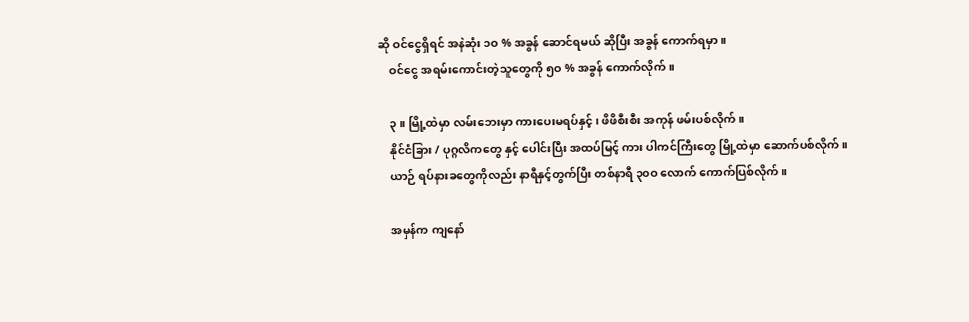ဆို ဝင်ငွေရှိရင် အနဲဆုံး ၁ဝ % အခွန် ဆောင်ရမယ် ဆိုပြီး အခွန် ကောက်ရမှာ ။
    ဝင်ငွေ အရမ်းကောင်းတဲ့သူတွေကို ၅ဝ % အခွန် ကောက်လိုက် ။

    ၃ ။ မြို့ထဲမှာ လမ်းဘေးမှာ ကားပေးမရပ်နှင့် ၊ ဖိဖိစီးစီး အကုန် ဖမ်းပစ်လိုက် ။
    နိုင်ငံခြား / ပုဂ္ဂလိကတွေ နှင့် ပေါင်းပြီး အထပ်မြင့် ကား ပါကင်ကြီးတွေ မြို့ထဲမှာ ဆောက်ပစ်လိုက် ။
    ယာဉ် ရပ်နားခတွေကိုလည်း နာရီနှင့်တွက်ပြီး တစ်နာရီ ၃၀ဝ လောက် ကောက်ပြစ်လိုက် ။

    အမှန်က ကျနော်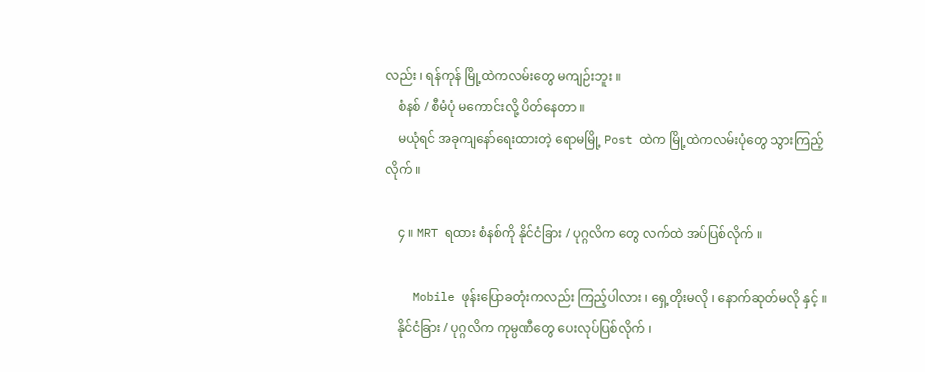လည်း ၊ ရန်ကုန် မြို့ထဲကလမ်းတွေ မကျဉ်းဘူး ။
    စံနစ် / စီမံပုံ မကောင်းလို့ ပိတ်နေတာ ။
    မယုံရင် အခုကျနော်ရေးထားတဲ့ ရောမမြို့ Post ထဲက မြို့ထဲကလမ်းပုံတွေ သွားကြည့်လိုက် ။

    ၄ ။ MRT ရထား စံနစ်ကို နိုင်ငံခြား / ပုဂ္ဂလိက တွေ လက်ထဲ အပ်ပြစ်လိုက် ။

    Mobile ဖုန်းပြောခတုံးကလည်း ကြည့်ပါလား ၊ ရှေ့တိုးမလို ၊ နောက်ဆုတ်မလို နှင့် ။
    နိုင်ငံခြား / ပုဂ္ဂလိက ကုမ္ပဏီတွေ ပေးလုပ်ပြစ်လိုက် ၊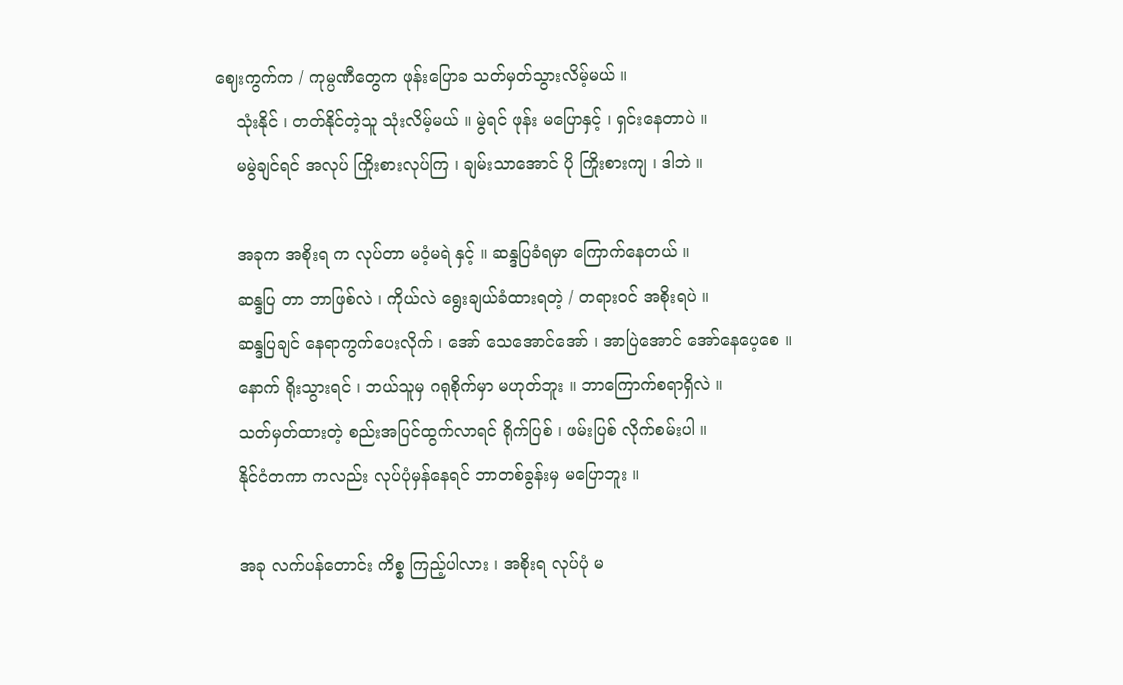ဈေးကွက်က / ကုမ္ပဏီတွေက ဖုန်းပြောခ သတ်မှတ်သွားလိမ့်မယ် ။
    သုံးနိုင် ၊ တတ်နိုင်တဲ့သူ သုံးလိမ့်မယ် ။ မွဲရင် ဖုန်း မပြောနှင့် ၊ ရှင်းနေတာပဲ ။
    မမွဲချင်ရင် အလုပ် ကြိုးစားလုပ်ကြ ၊ ချမ်းသာအောင် ပို ကြိုးစားကျ ၊ ဒါဘဲ ။

    အခုက အစိုးရ က လုပ်တာ မဝံ့မရဲ နှင့် ။ ဆန္ဒပြခံရမှာ ကြောက်နေတယ် ။
    ဆန္ဒပြ တာ ဘာဖြစ်လဲ ၊ ကိုယ်လဲ ရွေးချယ်ခံထားရတဲ့ / တရားဝင် အစိုးရပဲ ။
    ဆန္ဒပြချင် နေရာကွက်ပေးလိုက် ၊ အော် သေအောင်အော် ၊ အာပြဲအောင် အော်နေပေ့စေ ။
    နောက် ရိုးသွားရင် ၊ ဘယ်သူမှ ဂရုစိုက်မှာ မဟုတ်ဘူး ။ ဘာကြောက်စရာရှိလဲ ။
    သတ်မှတ်ထားတဲ့ စည်းအပြင်ထွက်လာရင် ရိုက်ပြစ် ၊ ဖမ်းပြစ် လိုက်စမ်းပါ ။
    နိုင်ငံတကာ ကလည်း လုပ်ပုံမှန်နေရင် ဘာတစ်ခွန်းမှ မပြောဘူး ။

    အခု လက်ပန်တောင်း ကိစ္စ ကြည့်ပါလား ၊ အစိုးရ လုပ်ပုံ မ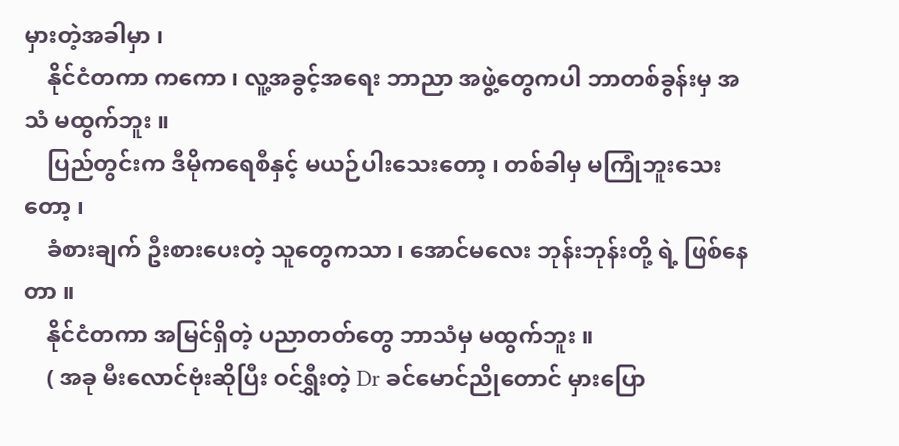မှားတဲ့အခါမှာ ၊
    နိုင်ငံတကာ ကကော ၊ လူ့အခွင့်အရေး ဘာညာ အဖွဲ့တွေကပါ ဘာတစ်ခွန်းမှ အသံ မထွက်ဘူး ။
    ပြည်တွင်းက ဒီမိုကရေစီနှင့် မယဉ်ပါးသေးတော့ ၊ တစ်ခါမှ မကြုံဘူးသေးတော့ ၊
    ခံစားချက် ဦးစားပေးတဲ့ သူတွေကသာ ၊ အောင်မလေး ဘုန်းဘုန်းတို့ ရဲ့ ဖြစ်နေတာ ။
    နိုင်ငံတကာ အမြင်ရှိတဲ့ ပညာတတ်တွေ ဘာသံမှ မထွက်ဘူး ။
    ( အခု မီးလောင်ဗုံးဆိုပြီး ဝင်ရွှီးတဲ့ Dr ခင်မောင်ညိုတောင် မှားပြော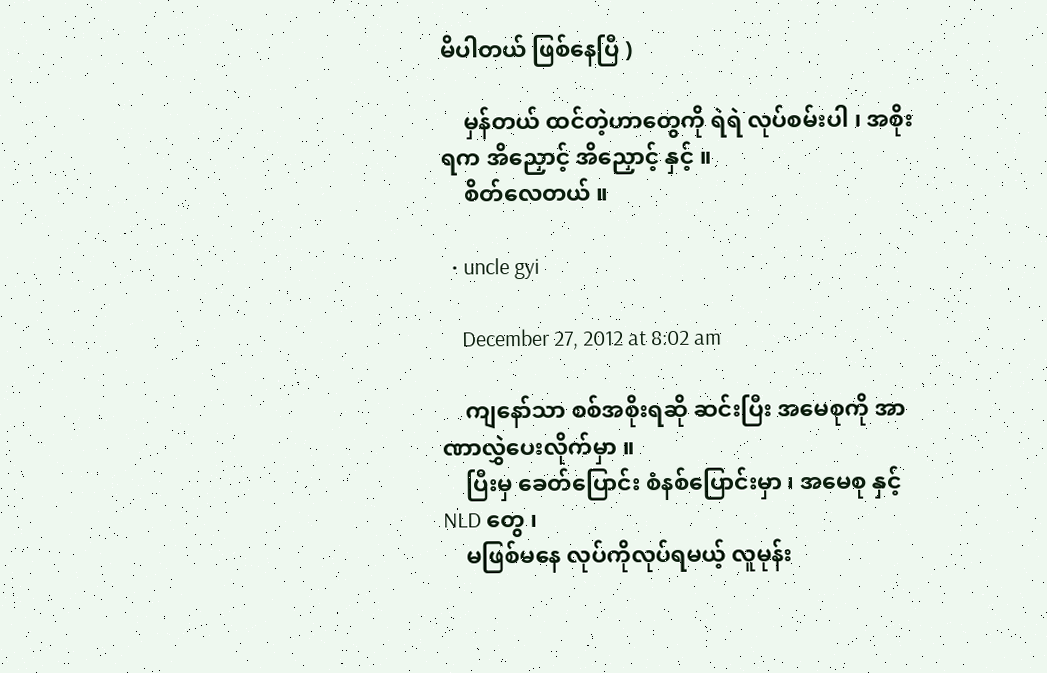မိပါတယ် ဖြစ်နေပြီ )

    မှန်တယ် ထင်တဲ့ဟာတွေကို ရဲရဲ လုပ်စမ်းပါ ၊ အစိုးရက အိညှောင့် အိညှောင့် နှင့် ။
    စိတ်လေတယ် ။

  • uncle gyi

    December 27, 2012 at 8:02 am

    ကျနော်သာ စစ်အစိုးရဆို ဆင်းပြီး အမေစုကို အာဏာလွှဲပေးလိုက်မှာ ။
    ပြီးမှ ခေတ်ပြောင်း စံနစ်ပြောင်းမှာ ၊ အမေစု နှင့် NLD တွေ ၊
    မဖြစ်မနေ လုပ်ကိုလုပ်ရမယ့် လူမုန်း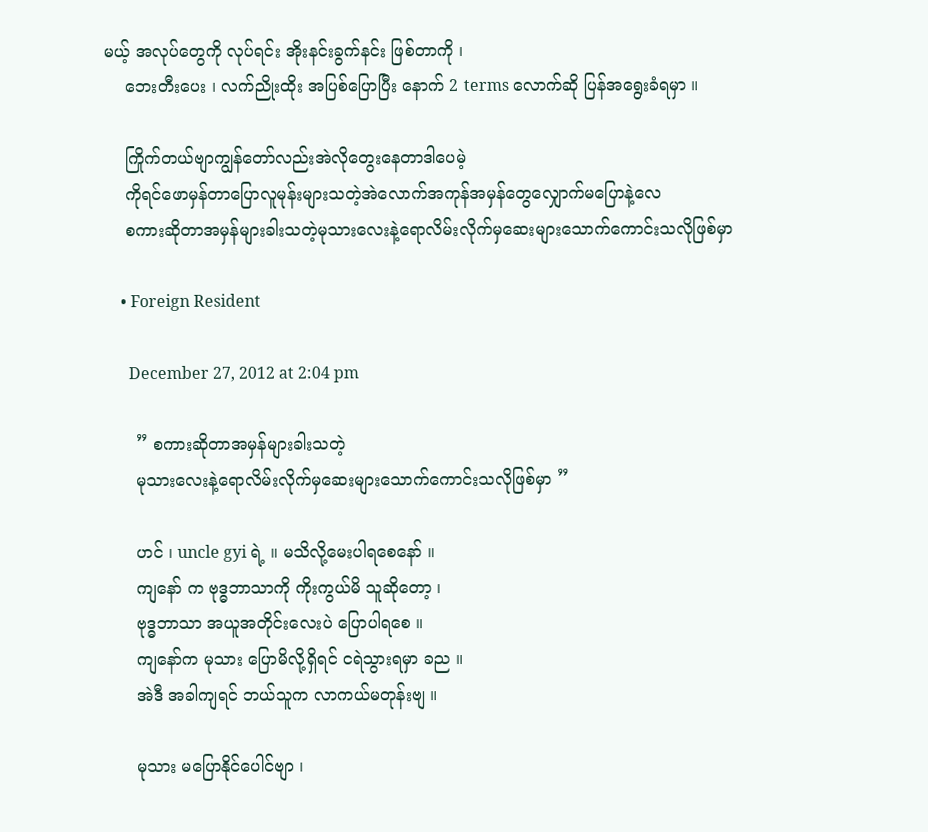မယ့် အလုပ်တွေကို လုပ်ရင်း အိုးနင်းခွက်နင်း ဖြစ်တာကို ၊
    ဘေးတီးပေး ၊ လက်ညိုးထိုး အပြစ်ပြောပြီး နောက် 2 terms လောက်ဆို ပြန်အရွေးခံရမှာ ။

    ကြိုက်တယ်ဗျာကျွန်တော်လည်းအဲလိုတွေးနေတာဒါပေမဲ့
    ကိုရင်ဖောမှန်တာပြောလူမုန်းများသတဲ့အဲလောက်အကုန်အမှန်တွေလျှောက်မပြောနဲ့လေ
    စကားဆိုတာအမှန်များခါးသတဲ့မုသားလေးနဲ့ရောလိမ်းလိုက်မှဆေးများသောက်ကောင်းသလိုဖြစ်မှာ

    • Foreign Resident

      December 27, 2012 at 2:04 pm

      ” စကားဆိုတာအမှန်များခါးသတဲ့
      မုသားလေးနဲ့ရောလိမ်းလိုက်မှဆေးများသောက်ကောင်းသလိုဖြစ်မှာ ”

      ဟင် ၊ uncle gyi ရဲ့ ။ မသိလို့မေးပါရစေနော် ။
      ကျနော် က ဗုဒ္ဓဘာသာကို ကိုးကွယ်မိ သူဆိုတော့ ၊
      ဗုဒ္ဓဘာသာ အယူအတိုင်းလေးပဲ ပြောပါရစေ ။
      ကျနော်က မုသား ပြောမိလို့ရှိရင် ငရဲသွားရမှာ ခည ။
      အဲဒီ အခါကျရင် ဘယ်သူက လာကယ်မတုန်းဗျ ။

      မုသား မပြောနိုင်ပေါင်ဗျာ ၊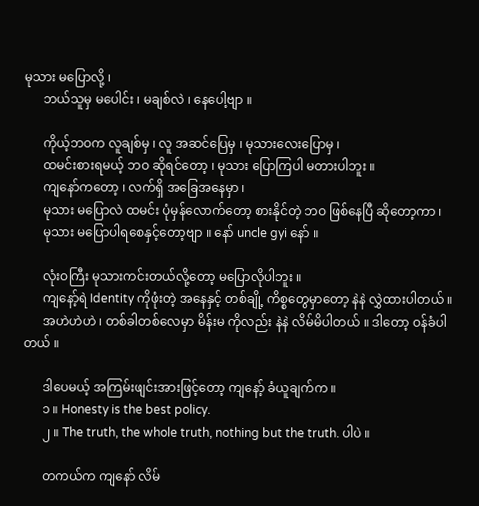မုသား မပြောလို့ ၊
      ဘယ်သူမှ မပေါင်း ၊ မချစ်လဲ ၊ နေပေါ့ဗျာ ။

      ကိုယ့်ဘဝက လူချစ်မှ ၊ လူ အဆင်ပြေမှ ၊ မုသားလေးပြောမှ ၊
      ထမင်းစားရမယ့် ဘဝ ဆိုရင်တော့ ၊ မုသား ပြောကြပါ မတားပါဘူး ။
      ကျနော်ကတော့ ၊ လက်ရှိ အခြေအနေမှာ ၊
      မုသား မပြောလဲ ထမင်း ပုံမှန်လောက်တော့ စားနိုင်တဲ့ ဘဝ ဖြစ်နေပြီ ဆိုတော့ကာ ၊
      မုသား မပြောပါရစေနှင့်တော့ဗျာ ။ နော် uncle gyi နော် ။

      လုံးဝကြီး မုသားကင်းတယ်လို့တော့ မပြောလိုပါဘူး ။
      ကျနော့်ရဲ Identity ကိုဖုံးတဲ့ အနေနှင့် တစ်ချို့ ကိစ္စတွေမှာတော့ နဲနဲ လွှဲထားပါတယ် ။
      အဟဲဟဲဟဲ ၊ တစ်ခါတစ်လေမှာ မိန်းမ ကိုလည်း နဲနဲ လိမ်မိပါတယ် ။ ဒါတော့ ဝန်ခံပါတယ် ။

      ဒါပေမယ့် အကြမ်းဖျင်းအားဖြင့်တော့ ကျနော့် ခံယူချက်က ။
      ၁ ။ Honesty is the best policy.
      ၂ ။ The truth, the whole truth, nothing but the truth. ပါပဲ ။

      တကယ်က ကျနော် လိမ်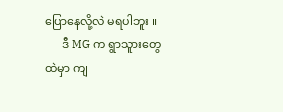ပြောနေလို့လဲ မရပါဘူး ။
      ဒီ MG က ရွာသူားတွေထဲမှာ ကျ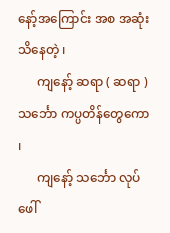နော့်အကြောင်း အစ အဆုံး သိနေတဲ့ ၊
      ကျနော့် ဆရာ ( ဆရာ ) သင်္ဘော ကပ္ပတိန်တွေကော ၊
      ကျနော့် သင်္ဘော လုပ်ဖေါ်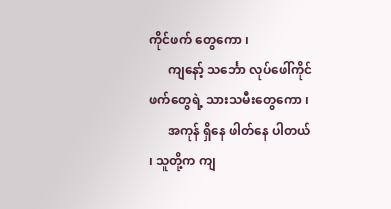ကိုင်ဖက် တွေကော ၊
      ကျနော့် သင်္ဘော လုပ်ဖေါ်ကိုင်ဖက်တွေရဲ့ သားသမီးတွေကော ၊
      အကုန် ရှိနေ ဖါတ်နေ ပါတယ် ၊ သူတို့က ကျ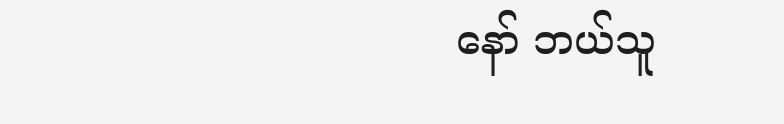နော် ဘယ်သူ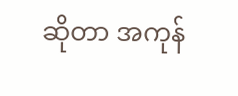ဆိုတာ အကုန်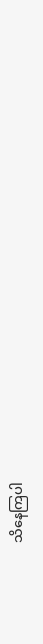သိနေကြပါ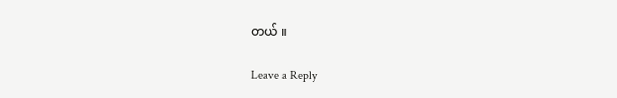တယ် ။

Leave a Reply